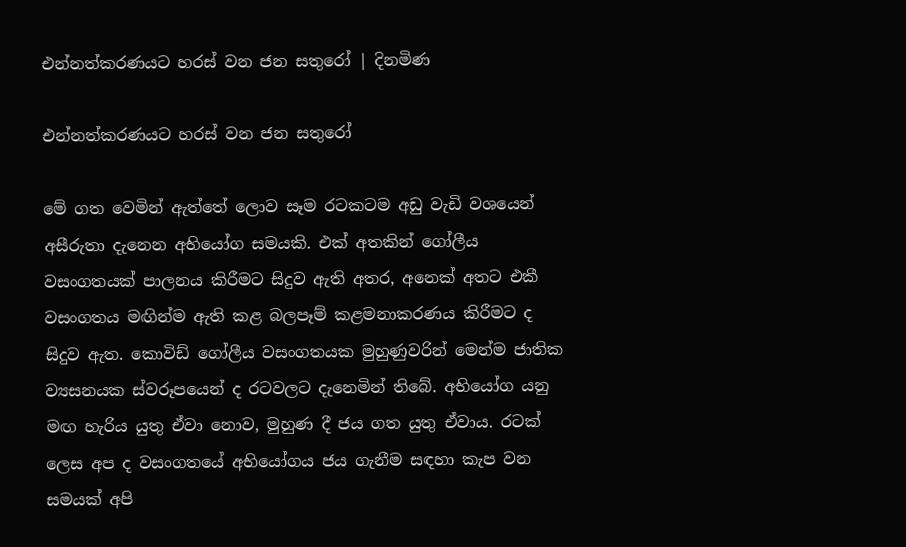එන්නත්කරණයට හරස් වන ජන සතුරෝ | දිනමිණ

එන්නත්කරණයට හරස් වන ජන සතුරෝ

මේ ගත වෙමින් ඇත්තේ ලොව සෑම රටකටම අඩු වැඩි වශයෙන් අසීරුතා දැනෙන අභියෝග සමයකි. එක් අතකින් ගෝලීය වසංගතයක් පාලනය කිරීමට සිදුව ඇති අතර, අනෙක් අතට එකී වසංගතය මඟින්ම ඇති කළ බලපෑම් කළමනාකරණය කිරීමට ද සිදුව ඇත. කොවිඩ් ගෝලීය වසංගතයක මුහුණුවරින් මෙන්ම ජාතික ව්‍යසනයක ස්වරූපයෙන් ද රටවලට දැනෙමින් තිබේ. අභියෝග යනු මඟ හැරිය යුතු ඒවා නොව, මුහුණ දී ජය ගත යුතු ඒවාය. රටක් ලෙස අප ද වසංගතයේ අභියෝගය ජය ගැනීම සඳහා කැප වන සමයක් අපි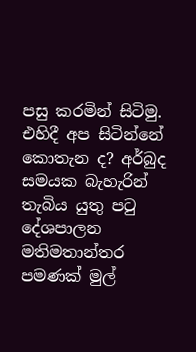පසු කරමින් සිටිමු. එහිදී අප සිටින්නේ කොතැන ද? අර්බුද සමයක බැහැරින් තැබිය යුතු පටු දේශපාලන මතිමතාන්තර පමණක් මුල්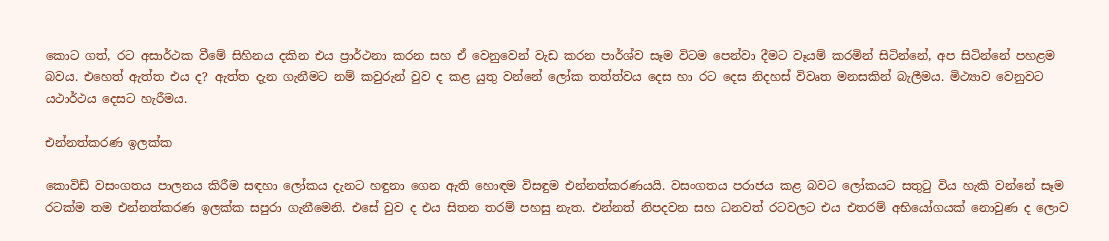කොට ගත්, රට අසාර්ථක වීමේ සිහිනය දකින එය ප්‍රාර්ථනා කරන සහ ඒ වෙනුවෙන් වැඩ කරන පාර්ශ්ව සෑම විටම පෙන්වා දීමට වෑයම් කරමින් සිටින්නේ, අප සිටින්නේ පහළම බවය. එහෙත් ඇත්ත එය ද? ඇත්ත දැන ගැනීමට නම් කවුරුන් වුව ද කළ යුතු වන්නේ ලෝක තත්ත්වය දෙස හා රට දෙස නිදහස් විවෘත මනසකින් බැලීමය. මිථ්‍යාව වෙනුවට යථාර්ථය දෙසට හැරීමය.

එන්නත්කරණ ඉලක්ක

කොවිඩ් වසංගතය පාලනය කිරීම සඳහා ලෝකය දැනට හඳුනා ගෙන ඇති හොඳම විසඳුම එන්නත්කරණයයි. වසංගතය පරාජය කළ බවට ලෝකයට සතුටු විය හැකි වන්නේ සෑම රටක්ම තම එන්නත්කරණ ඉලක්ක සපුරා ගැනීමෙනි. එසේ වුව ද එය සිතන තරම් පහසු නැත. එන්නත් නිපදවන සහ ධනවත් රටවලට එය එතරම් අභියෝගයක් නොවුණ ද ලොව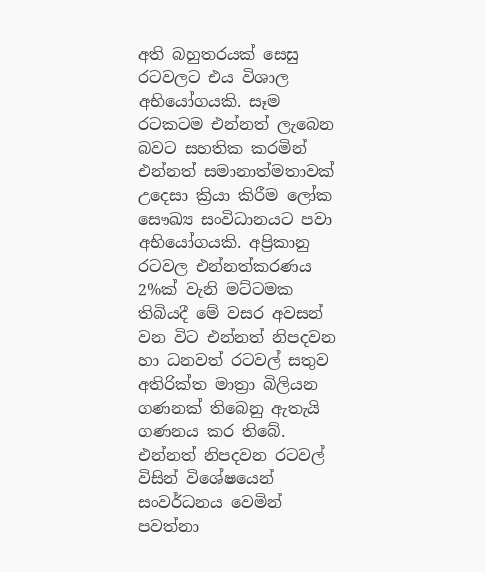අති බහුතරයක් සෙසු රටවලට එය විශාල අභියෝගයකි. සෑම රටකටම එන්නත් ලැබෙන බවට සහතික කරමින් එන්නත් සමානාත්මතාවක් උදෙසා ක්‍රියා කිරීම ලෝක සෞඛ්‍ය සංවිධානයට පවා අභියෝගයකි. අප්‍රිකානු රටවල එන්නත්කරණය 2%ක් වැනි මට්ටමක තිබියදී මේ වසර අවසන් වන විට එන්නත් නිපදවන හා ධනවත් රටවල් සතුව අතිරික්ත මාත්‍රා බිලියන ගණනක් තිබෙනු ඇතැයි ගණනය කර තිබේ. එන්නත් නිපදවන රටවල් විසින් විශේෂයෙන් සංවර්ධනය වෙමින් පවත්නා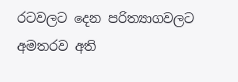රටවලට දෙන පරිත්‍යාගවලට අමතරව අති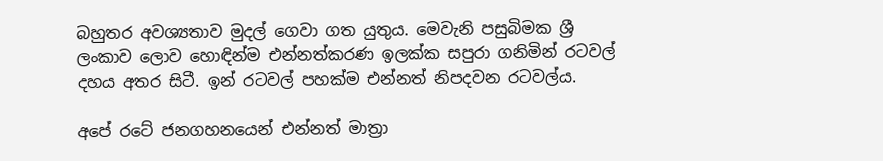බහුතර අවශ්‍යතාව මුදල් ගෙවා ගත යුතුය. මෙවැනි පසුබිමක ශ්‍රී ලංකාව ලොව හොඳින්ම එන්නත්කරණ ඉලක්ක සපුරා ගනිමින් රටවල් දහය අතර සිටී. ඉන් රටවල් පහක්ම එන්නත් නිපදවන රටවල්ය.

අපේ රටේ ජනගහනයෙන් එන්නත් මාත්‍රා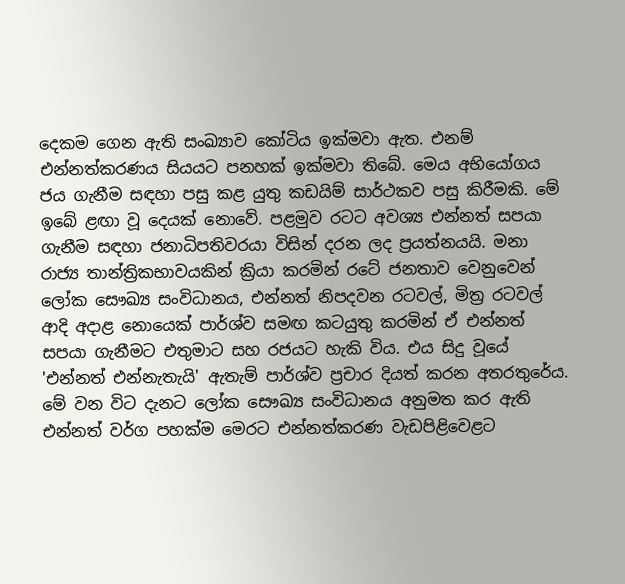දෙකම ගෙන ඇති සංඛ්‍යාව කෝටිය ඉක්මවා ඇත. එනම් එන්නත්කරණය සියයට පනහක් ඉක්මවා තිබේ. මෙය අභියෝගය ජය ගැනීම සඳහා පසු කළ යුතු කඩයිම් සාර්ථකව පසු කිරීමකි. මේ ඉබේ ළඟා වූ දෙයක් නොවේ. පළමුව රටට අවශ්‍ය එන්නත් සපයා ගැනීම සඳහා ජනාධිපතිවරයා විසින් දරන ලද ප්‍රයත්නයයි. මනා රාජ්‍ය තාන්ත්‍රිකභාවයකින් ක්‍රියා කරමින් රටේ ජනතාව වෙනුවෙන් ලෝක සෞඛ්‍ය සංවිධානය, එන්නත් නිපදවන රටවල්, මිත්‍ර රටවල් ආදි අදාළ නොයෙක් පාර්ශ්ව සමඟ කටයුතු කරමින් ඒ එන්නත් සපයා ගැනීමට එතුමාට සහ රජයට හැකි විය. එය සිදු වූයේ 'එන්නත් එන්නැතැයි' ඇතැම් පාර්ශ්ව ප්‍රචාර දියත් කරන අතරතුරේය. මේ වන විට දැනට ලෝක සෞඛ්‍ය සංවිධානය අනුමත කර ඇති එන්නත් වර්ග පහක්ම මෙරට එන්නත්කරණ වැඩපිළිවෙළට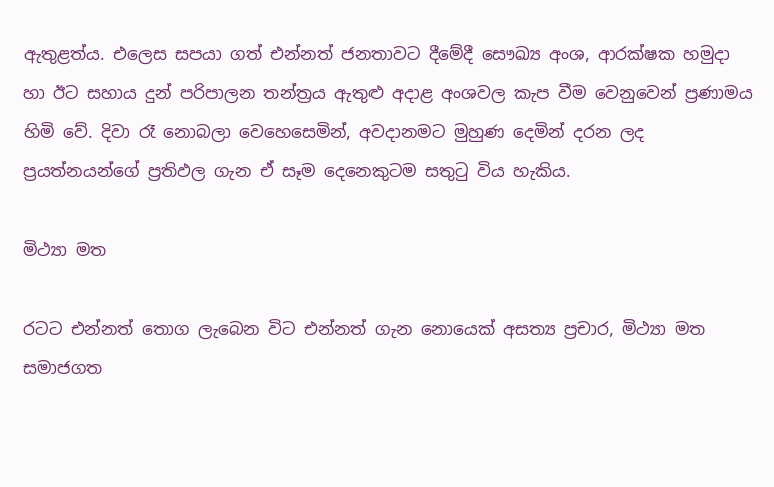ඇතුළත්ය. එලෙස සපයා ගත් එන්නත් ජනතාවට දීමේදී සෞඛ්‍ය අංශ, ආරක්ෂක හමුදා හා ඊට සහාය දුන් පරිපාලන තන්ත්‍රය ඇතුළු අදාළ අංශවල කැප වීම වෙනුවෙන් ප්‍රණාමය හිමි වේ. දිවා රෑ නොබලා වෙහෙසෙමින්, අවදානමට මුහුණ දෙමින් දරන ලද ප්‍රයත්නයන්ගේ ප්‍රතිඵල ගැන ඒ සෑම දෙනෙකුටම සතුටු විය හැකිය.

මිථ්‍යා මත

රටට එන්නත් තොග ලැබෙන විට එන්නත් ගැන නොයෙක් අසත්‍ය ප්‍රචාර, මිථ්‍යා මත සමාජගත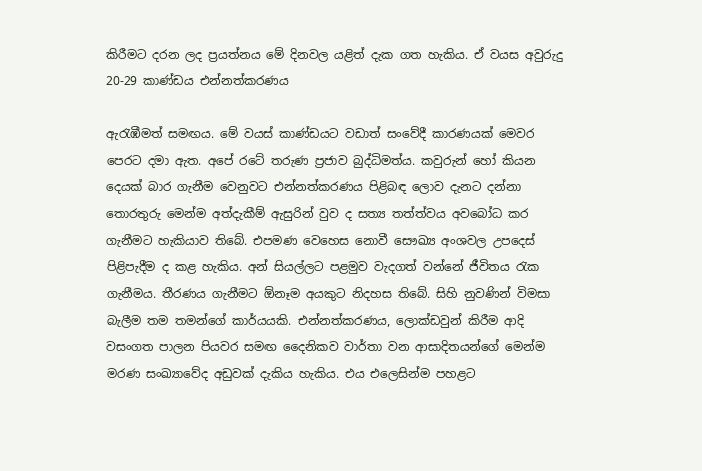කිරීමට දරන ලද ප්‍රයත්නය මේ දිනවල යළිත් දැක ගත හැකිය. ඒ වයස අවුරුදු 20-29 කාණ්ඩය එන්නත්කරණය

ඇරැඹීමත් සමඟය. මේ වයස් කාණ්ඩයට වඩාත් සංවේදී කාරණයක් මෙවර පෙරට දමා ඇත. අපේ රටේ තරුණ ප්‍රජාව බුද්ධිමත්ය. කවුරුන් හෝ කියන දෙයක් බාර ගැනීම වෙනුවට එන්නත්කරණය පිළිබඳ ලොව දැනට දන්නා තොරතුරු මෙන්ම අත්දැකීම් ඇසුරින් වුව ද සත්‍ය තත්ත්වය අවබෝධ කර ගැනීමට හැකියාව තිබේ. එපමණ වෙහෙස නොවී සෞඛ්‍ය අංශවල උපදෙස් පිළිපැදීම ද කළ හැකිය. අන් සියල්ලට පළමුව වැදගත් වන්නේ ජීවිතය රැක ගැනීමය. තීරණය ගැනීමට ඕනෑම අයකුට නිදහස තිබේ. සිහි නුවණින් විමසා බැලීම තම තමන්ගේ කාර්යයකි. එන්නත්කරණය, ලොක්ඩවුන් කිරීම ආදි වසංගත පාලන පියවර සමඟ දෛනිකව වාර්තා වන ආසාදිතයන්ගේ මෙන්ම මරණ සංඛ්‍යාවේද අඩුවක් දැකිය හැකිය. එය එලෙසින්ම පහළට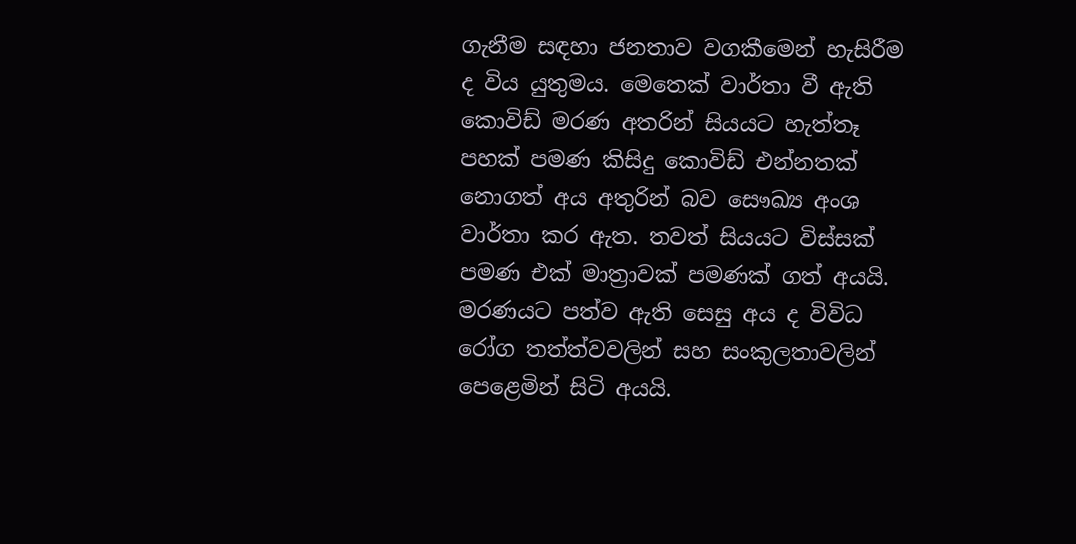ගැනීම සඳහා ජනතාව වගකීමෙන් හැසිරීම ද විය යුතුමය. මෙතෙක් වාර්තා වී ඇති කොවිඩ් මරණ අතරින් සියයට හැත්තෑ පහක් පමණ කිසිදු කොවිඩ් එන්නතක් නොගත් අය අතුරින් බව සෞඛ්‍ය අංශ වාර්තා කර ඇත. තවත් සියයට විස්සක් පමණ එක් මාත්‍රාවක් පමණක් ගත් අයයි. මරණයට පත්ව ඇති සෙසු අය ද විවිධ රෝග තත්ත්වවලින් සහ සංකුලතාවලින් පෙළෙමින් සිටි අයයි.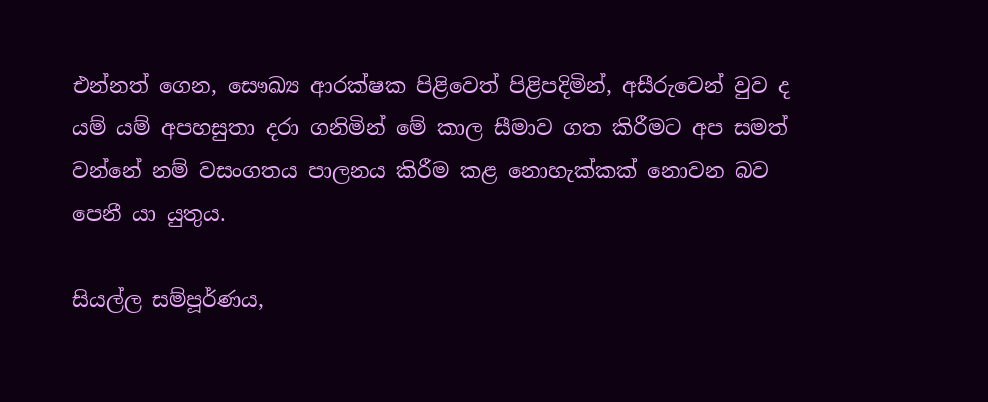එන්නත් ගෙන, සෞඛ්‍ය ආරක්ෂක පිළිවෙත් පිළිපදිමින්, අසීරුවෙන් වුව ද යම් යම් අපහසුතා දරා ගනිමින් මේ කාල සීමාව ගත කිරීමට අප සමත් වන්නේ නම් වසංගතය පාලනය කිරීම කළ නොහැක්කක් නොවන බව පෙනී යා යුතුය.

සියල්ල සම්පූර්ණය,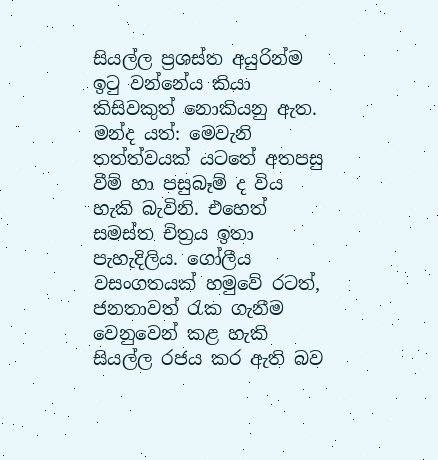සියල්ල ප්‍රශස්ත අයුරින්ම ඉටු වන්නේය කියා කිසිවකුත් නොකියනු ඇත. මන්ද යත්: මෙවැනි තත්ත්වයක් යටතේ අතපසු වීම් හා පසුබෑම් ද විය හැකි බැවිනි. එහෙත් සමස්ත චිත්‍රය ඉතා පැහැදිලිය. ගෝලීය වසංගතයක් හමුවේ රටත්, ජනතාවත් රැක ගැනීම වෙනුවෙන් කළ හැකි සියල්ල රජය කර ඇති බව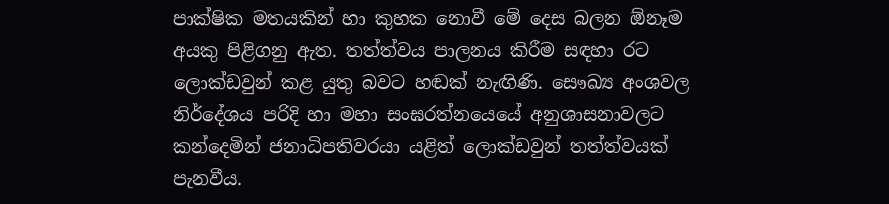පාක්ෂික මතයකින් හා කුහක නොවී මේ දෙස බලන ඕනෑම අයකු පිළිගනු ඇත. තත්ත්වය පාලනය කිරීම සඳහා රට ලොක්ඩවුන් කළ යුතු බවට හඬක් නැඟිණි. සෞඛ්‍ය අංශවල නිර්දේශය පරිදි හා මහා සංඝරත්නයෙයේ අනුශාසනාවලට කන්දෙමින් ජනාධිපතිවරයා යළිත් ලොක්ඩවුන් තත්ත්වයක් පැනවීය.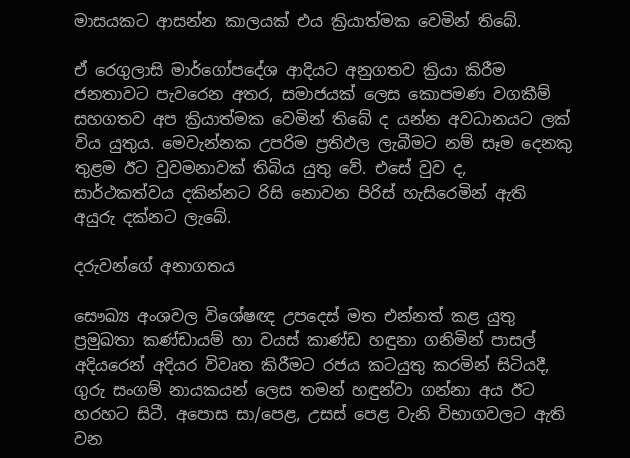මාසයකට ආසන්න කාලයක් එය ක්‍රියාත්මක වෙමින් තිබේ.

ඒ රෙගුලාසි මාර්ගෝපදේශ ආදියට අනුගතව ක්‍රියා කිරීම ජනතාවට පැවරෙන අතර, සමාජයක් ලෙස කොපමණ වගකීම් සහගතව අප ක්‍රියාත්මක වෙමින් තිබේ ද යන්න අවධානයට ලක් විය යුතුය. මෙවැන්නක උපරිම ප්‍රතිඵල ලැබීමට නම් සෑම දෙනකු තුළම ඊට වුවමනාවක් තිබිය යුතු වේ. එසේ වුව ද, සාර්ථකත්වය දකින්නට රිසි නොවන පිරිස් හැසිරෙමින් ඇති අයුරු දක්නට ලැබේ.

දරුවන්ගේ අනාගතය

සෞඛ්‍ය අංශවල විශේෂඥ උපදෙස් මත එන්නත් කළ යුතු ප්‍රමුඛතා කණ්ඩායම් හා වයස් කාණ්ඩ හඳුනා ගනිමින් පාසල් අදියරෙන් අදියර විවෘත කිරීමට රජය කටයුතු කරමින් සිටියදී, ගුරු සංගම් නායකයන් ලෙස තමන් හඳුන්වා ගන්නා අය ඊට හරහට සිටී. අපොස සා/පෙළ, උසස් පෙළ වැනි විභාගවලට ඇති වන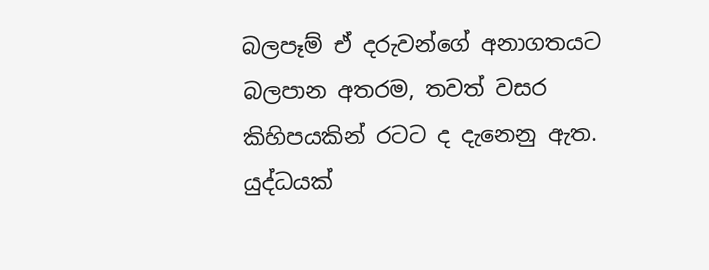බලපෑම් ඒ දරුවන්ගේ අනාගතයට බලපාන අතරම, තවත් වසර කිහිපයකින් රටට ද දැනෙනු ඇත. යුද්ධයක්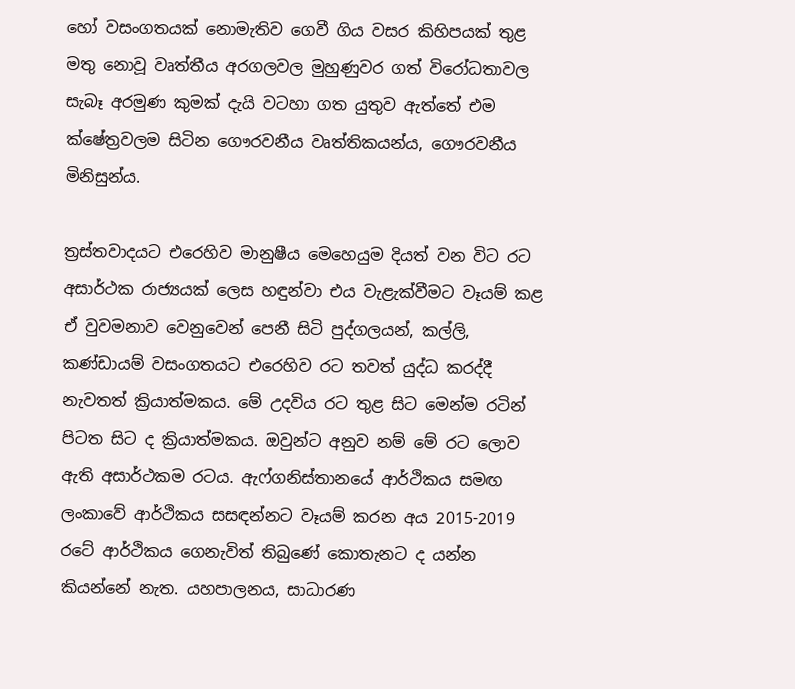හෝ වසංගතයක් නොමැතිව ගෙවී ගිය වසර කිහිපයක් තුළ මතු නොවූ වෘත්තීය අරගලවල මුහුණුවර ගත් විරෝධතාවල සැබෑ අරමුණ කුමක් දැයි වටහා ගත යුතුව ඇත්තේ එම ක්ෂේත්‍රවලම සිටින ගෞරවනීය වෘත්තිකයන්ය, ගෞරවනීය මිනිසුන්ය.

ත්‍රස්තවාදයට එරෙහිව මානුෂීය මෙහෙයුම දියත් වන විට රට අසාර්ථක රාජ්‍යයක් ලෙස හඳුන්වා එය වැළැක්වීමට වෑයම් කළ ඒ වුවමනාව වෙනුවෙන් පෙනී සිටි පුද්ගලයන්, කල්ලි, කණ්ඩායම් වසංගතයට එරෙහිව රට තවත් යුද්ධ කරද්දී නැවතත් ක්‍රියාත්මකය. මේ උදවිය රට තුළ සිට මෙන්ම රටින් පිටත සිට ද ක්‍රියාත්මකය. ඔවුන්ට අනුව නම් මේ රට ලොව ඇති අසාර්ථකම රටය. ඇෆ්ගනිස්තානයේ ආර්ථිකය සමඟ ලංකාවේ ආර්ථිකය සසඳන්නට වෑයම් කරන අය 2015-2019 රටේ ආර්ථිකය ගෙනැවිත් තිබුණේ කොතැනට ද යන්න කියන්නේ නැත. යහපාලනය, සාධාරණ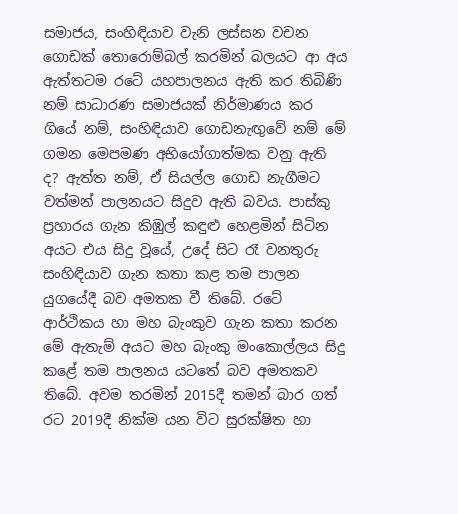සමාජය, සංහිඳියාව වැනි ලස්සන වචන ගොඩක් තොරොම්බල් කරමින් බලයට ආ අය ඇත්තටම රටේ යහපාලනය ඇති කර තිබිණි නම් සාධාරණ සමාජයක් නිර්මාණය කර ගියේ නම්, සංහිඳියාව ගොඩනැඟුවේ නම් මේ ගමන මෙපමණ අභියෝගාත්මක වනු ඇති ද? ඇත්ත නම්, ඒ සියල්ල ගොඩ නැගීමට වත්මන් පාලනයට සිදුව ඇති බවය. පාස්කු ප්‍රහාරය ගැන කිඹුල් කඳුළු හෙළමින් සිටින අයට එය සිදු වූයේ, උදේ සිට රෑ වනතුරු සංහිඳියාව ගැන කතා කළ තම පාලන යුගයේදී බව අමතක වී තිබේ. රටේ ආර්ථිකය හා මහ බැංකුව ගැන කතා කරන මේ ඇතැම් අයට මහ බැංකු මංකොල්ලය සිදු කළේ තම පාලනය යටතේ බව අමතකව තිබේ. අවම තරමින් 2015දී තමන් බාර ගත් රට 2019දී නික්ම යන විට සුරක්ෂිත හා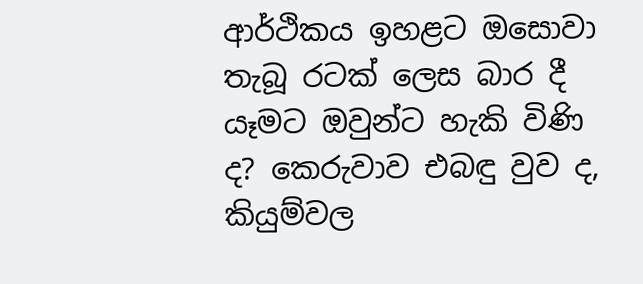ආර්ථිකය ඉහළට ඔසොවා තැබූ රටක් ලෙස බාර දී යෑමට ඔවුන්ට හැකි විණි ද? කෙරුවාව එබඳු වුව ද, කියුම්වල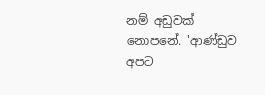නම් අඩුවක් නොපනේ. 'ආණ්ඩුව අපට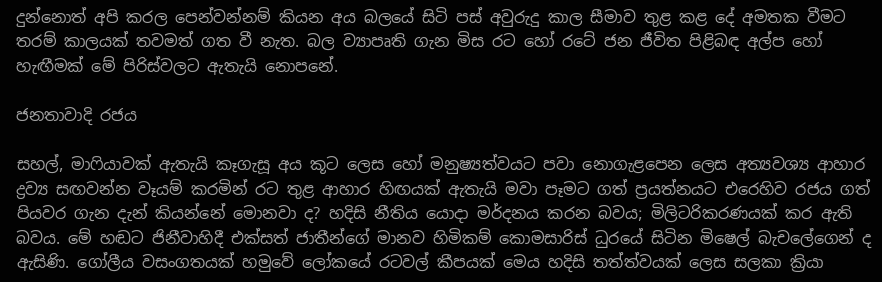දුන්නොත් අපි කරල පෙන්වන්නම් කියන අය බලයේ සිටි පස් අවුරුදු කාල සීමාව තුළ කළ දේ අමතක වීමට තරම් කාලයක් තවමත් ගත වී නැත. බල ව්‍යාපෘති ගැන මිස රට හෝ රටේ ජන ජීවිත පිළිබඳ අල්ප හෝ හැඟීමක් මේ පිරිස්වලට ඇතැයි නොපනේ.

ජනතාවාදි රජය

සහල්, මාෆියාවක් ඇතැයි කෑගැසූ අය කූට ලෙස හෝ මනුෂ්‍යත්වයට පවා නොගැළපෙන ලෙස අත්‍යවශ්‍ය ආහාර ද්‍රව්‍ය සඟවන්න වෑයම් කරමින් රට තුළ ආහාර හිඟයක් ඇතැයි මවා පෑමට ගත් ප්‍රයත්නයට එරෙහිව රජය ගත් පියවර ගැන දැන් කියන්නේ මොනවා ද? හදිසි නීතිය යොදා මර්දනය කරන බවය; මිලිටරිකරණයක් කර ඇති බවය. මේ හඬට ජිනීවාහිදී එක්සත් ජාතීන්ගේ මානව හිමිකම් කොමසාරිස් ධුරයේ සිටින මිෂෙල් බැචලේගෙන් ද ඇසිණි. ගෝලීය වසංගතයක් හමුවේ ලෝකයේ රටවල් කීපයක් මෙය හදිසි තත්ත්වයක් ලෙස සලකා ක්‍රියා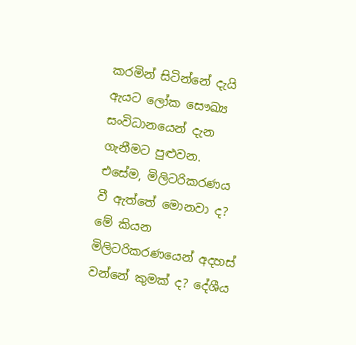කරමින් සිටින්නේ දැයි ඇයට ලෝක සෞඛ්‍ය සංවිධානයෙන් දැන ගැනීමට පුළුවන. එසේම, මිලිටරිකරණය වී ඇත්තේ මොනවා ද? මේ කියන මිලිටරිකරණයෙන් අදහස් වන්නේ කුමක් ද? දේශීය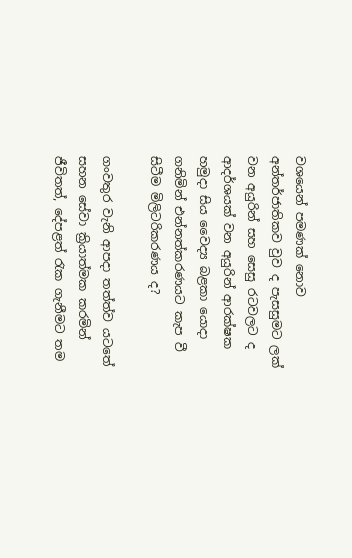වශයෙන් පමණක් නොව අන්තර්ජාතිකව වුව ද පැසසුමට ලක් වන අයුරින් සහ සෙසු රටවලට ද ආදර්ශයක් වන අයුරින් ආරක්ෂක හමුදා සිය වෛද්‍ය බළකා යොදා ගනිමින් එන්නත්කරණයට කැප වී සිටීම මිලිටරිකරණය ද?

ගංවතුර වැනි ආපදා තත්ත්ව යටතේ සහන සේවා ක්‍රියාත්මක කරමින් ජීවිතත්, දේපළත් රැක ගැනීමට තම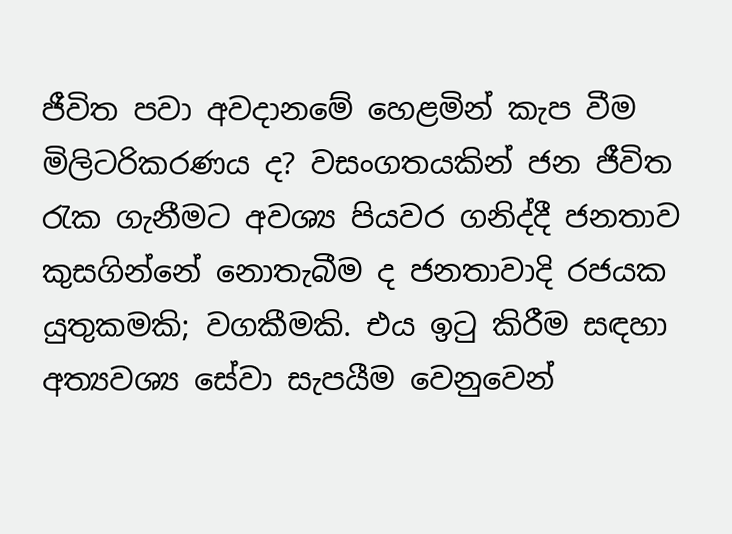ජීවිත පවා අවදානමේ හෙළමින් කැප වීම මිලිටරිකරණය ද? වසංගතයකින් ජන ජීවිත රැක ගැනීමට අවශ්‍ය පියවර ගනිද්දී ජනතාව කුසගින්නේ නොතැබීම ද ජනතාවාදි රජයක යුතුකමකි; වගකීමකි. එය ඉටු කිරීම සඳහා අත්‍යවශ්‍ය සේවා සැපයීම වෙනුවෙන්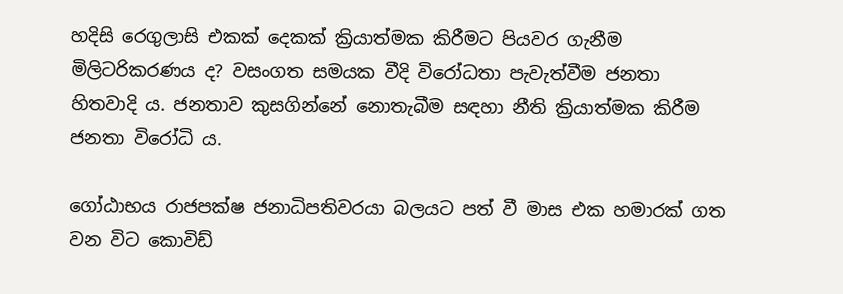හදිසි රෙගුලාසි එකක් දෙකක් ක්‍රියාත්මක කිරීමට පියවර ගැනීම මිලිටරිකරණය ද? වසංගත සමයක වීදි විරෝධතා පැවැත්වීම ජනතා හිතවාදි ය. ජනතාව කුසගින්නේ නොතැබීම සඳහා නීති ක්‍රියාත්මක කිරීම ජනතා විරෝධි ය.

ගෝඨාභය රාජපක්ෂ ජනාධිපතිවරයා බලයට පත් වී මාස එක හමාරක් ගත වන විට කොවිඩ්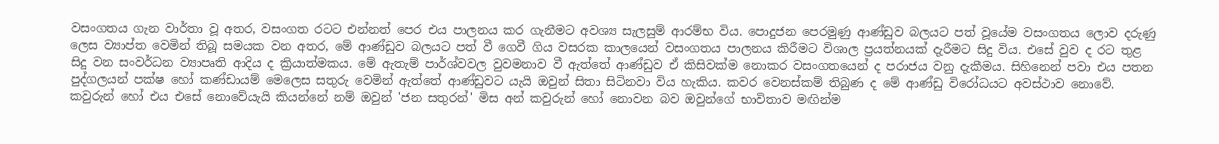වසංගතය ගැන වාර්තා වූ අතර, වසංගත රටට එන්නත් පෙර එය පාලනය කර ගැනීමට අවශ්‍ය සැලසුම් ආරම්භ විය. පොදුජන පෙරමුණු ආණ්ඩුව බලයට පත් වූයේම වසංගතය ලොව දරුණු ලෙස ව්‍යාප්ත වෙමින් තිබූ සමයක වන අතර, මේ ආණ්ඩුව බලයට පත් වී ගෙවී ගිය වසරක කාලයෙන් වසංගතය පාලනය කිරීමට විශාල ප්‍රයත්නයක් දැරීමට සිදු විය. එසේ වුව ද රට තුළ සිදු වන සංවර්ධන ව්‍යාපෘති ආදිය ද ක්‍රියාත්මකය. මේ ඇතැම් පාර්ශ්වවල වුවමනාව වී ඇත්තේ ආණ්ඩුව ඒ කිසිවක්ම නොකර වසංගතයෙන් ද පරාජය වනු දැකීමය. සිහිනෙන් පවා එය පතන පුද්ගලයන් පක්ෂ හෝ කණ්ඩායම් මෙලෙස සතුරු වෙමින් ඇත්තේ ආණ්ඩුවට යැයි ඔවුන් සිතා සිටිනවා විය හැකිය. කවර වෙනස්කම් තිබුණ ද මේ ආණ්ඩු විරෝධයට අවස්ථාව නොවේ. කවුරුන් හෝ එය එසේ නොවේයැයි කියන්නේ නම් ඔවුන් 'ජන සතුරන්' මිස අන් කවුරුන් හෝ නොවන බව ඔවුන්ගේ භාවිතාව මඟින්ම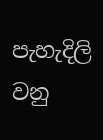පැහැදිලි වනු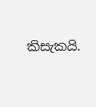කිසැකයි.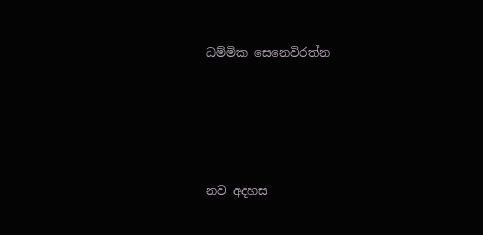ධම්මික සෙනෙවිරත්න





නව අදහස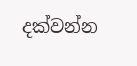දක්වන්න